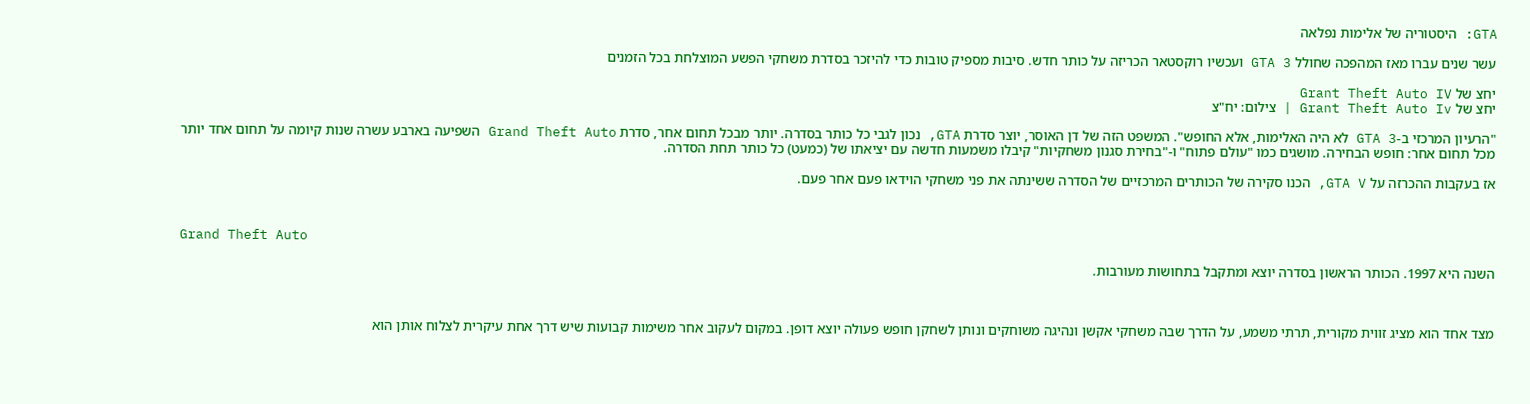GTA: היסטוריה של אלימות נפלאה

עשר שנים עברו מאז המהפכה שחולל GTA 3 ועכשיו רוקסטאר הכריזה על כותר חדש. סיבות מספיק טובות כדי להיזכר בסדרת משחקי הפשע המוצלחת בכל הזמנים

יחצ של Grant Theft Auto IV
יחצ של Grant Theft Auto Iv | צילום: יח"צ

"הרעיון המרכזי ב-GTA 3 לא היה האלימות, אלא החופש". המשפט הזה של דן האוסר, יוצר סדרת GTA, נכון לגבי כל כותר בסדרה. יותר מבכל תחום אחר, סדרת Grand Theft Auto השפיעה בארבע עשרה שנות קיומה על תחום אחד יותר מכל תחום אחר: חופש הבחירה. מושגים כמו "עולם פתוח" ו-"בחירת סגנון משחקיות" קיבלו משמעות חדשה עם יציאתו של (כמעט) כל כותר תחת הסדרה.

אז בעקבות ההכרזה על GTA V, הכנו סקירה של הכותרים המרכזיים של הסדרה ששינתה את פני משחקי הוידאו פעם אחר פעם.



Grand Theft Auto

השנה היא 1997. הכותר הראשון בסדרה יוצא ומתקבל בתחושות מעורבות.



מצד אחד הוא מציג זווית מקורית, תרתי משמע, על הדרך שבה משחקי אקשן ונהיגה משוחקים ונותן לשחקן חופש פעולה יוצא דופן. במקום לעקוב אחר משימות קבועות שיש דרך אחת עיקרית לצלוח אותן הוא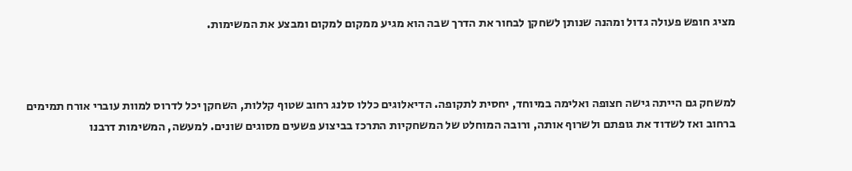מציג חופש פעולה גדול ומהנה שנותן לשחקן לבחור את הדרך שבה הוא מגיע ממקום למקום ומבצע את המשימות.



למשחק גם הייתה גישה חצופה ואלימה במיוחד, יחסית לתקופה. הדיאלוגים כללו סלנג רחוב שטוף קללות, השחקן יכל לדרוס למוות עוברי אורח תמימים ברחוב ואז לשדוד את גופתם ולשרוף אותה, ורובה המוחלט של המשחקיות התרכז בביצוע פשעים מסוגים שונים. למעשה, המשימות דרבנו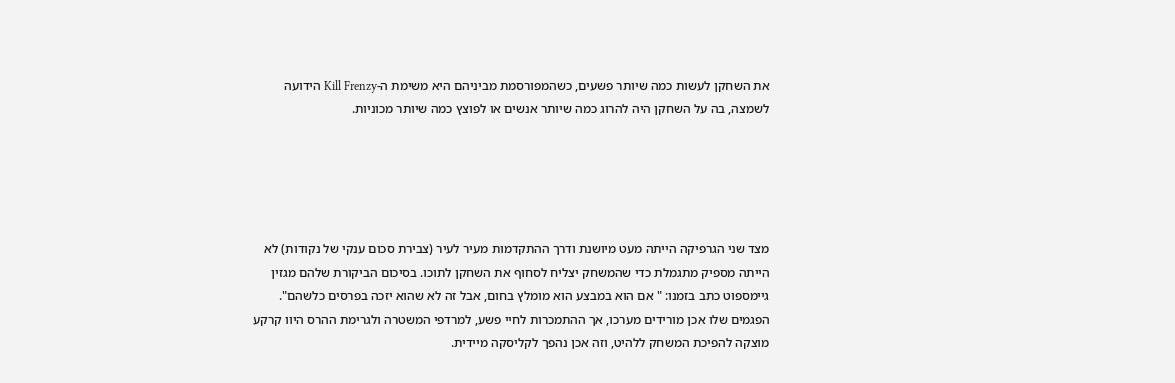את השחקן לעשות כמה שיותר פשעים, כשהמפורסמת מביניהם היא משימת ה-Kill Frenzy הידועה לשמצה, בה על השחקן היה להרוג כמה שיותר אנשים או לפוצץ כמה שיותר מכוניות.





מצד שני הגרפיקה הייתה מעט מיושנת ודרך ההתקדמות מעיר לעיר (צבירת סכום ענקי של נקודות) לא הייתה מספיק מתגמלת כדי שהמשחק יצליח לסחוף את השחקן לתוכו. בסיכום הביקורת שלהם מגזין גיימספוט כתב בזמנו: " אם הוא במבצע הוא מומלץ בחום, אבל זה לא שהוא יזכה בפרסים כלשהם". הפגמים שלו אכן מורידים מערכו, אך ההתמכרות לחיי פשע, למרדפי המשטרה ולגרימת ההרס היוו קרקע מוצקה להפיכת המשחק ללהיט, וזה אכן נהפך לקליסקה מיידית.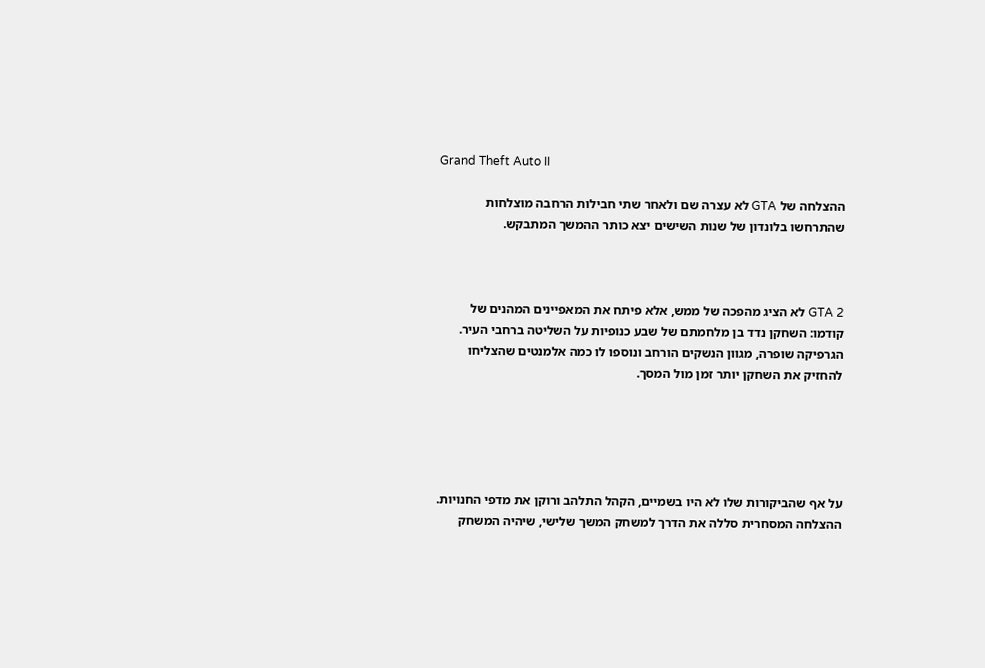Grand Theft Auto II

ההצלחה של GTA לא עצרה שם ולאחר שתי חבילות הרחבה מוצלחות שהתרחשו בלונדון של שנות השישים יצא כותר ההמשך המתבקש.



GTA 2 לא הציג מהפכה של ממש, אלא פיתח את המאפיינים המהנים של קודמו: השחקן נדד בן מלחמתם של שבע כנופיות על השליטה ברחבי העיר. הגרפיקה שופרה, מגוון הנשקים הורחב ונוספו לו כמה אלמנטים שהצליחו להחזיק את השחקן יותר זמן מול המסך.





על אף שהביקורות שלו לא היו בשמיים, הקהל התלהב ורוקן את מדפי החנויות. ההצלחה המסחרית סללה את הדרך למשחק המשך שלישי, שיהיה המשחק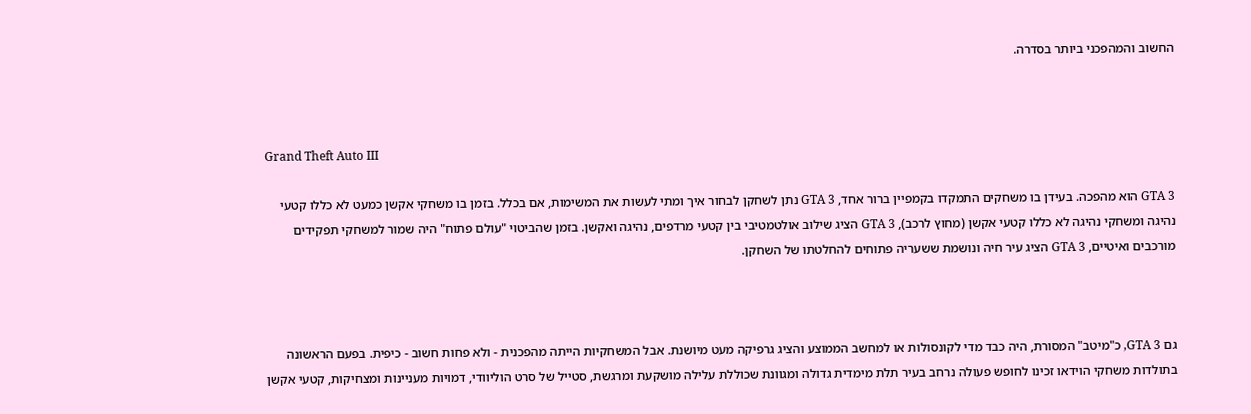החשוב והמהפכני ביותר בסדרה.



Grand Theft Auto III

GTA 3 הוא מהפכה. בעידן בו משחקים התמקדו בקמפיין ברור אחד, GTA 3 נתן לשחקן לבחור איך ומתי לעשות את המשימות, אם בכלל. בזמן בו משחקי אקשן כמעט לא כללו קטעי נהיגה ומשחקי נהיגה לא כללו קטעי אקשן (מחוץ לרכב), GTA 3 הציג שילוב אולטמטיבי בין קטעי מרדפים, נהיגה ואקשן. בזמן שהביטוי "עולם פתוח" היה שמור למשחקי תפקידים מורכבים ואיטיים, GTA 3 הציג עיר חיה ונושמת ששעריה פתוחים להחלטתו של השחקן.



גם GTA 3, כ"מיטב" המסורת, היה כבד מדי לקונסולות או למחשב הממוצע והציג גרפיקה מעט מיושנת. אבל המשחקיות הייתה מהפכנית - ולא פחות חשוב - כיפית. בפעם הראשונה בתולדות משחקי הוידאו זכינו לחופש פעולה נרחב בעיר תלת מימדית גדולה ומגוונת שכוללת עלילה מושקעת ומרגשת, סטייל של סרט הוליוודי, דמויות מעניינות ומצחיקות, קטעי אקשן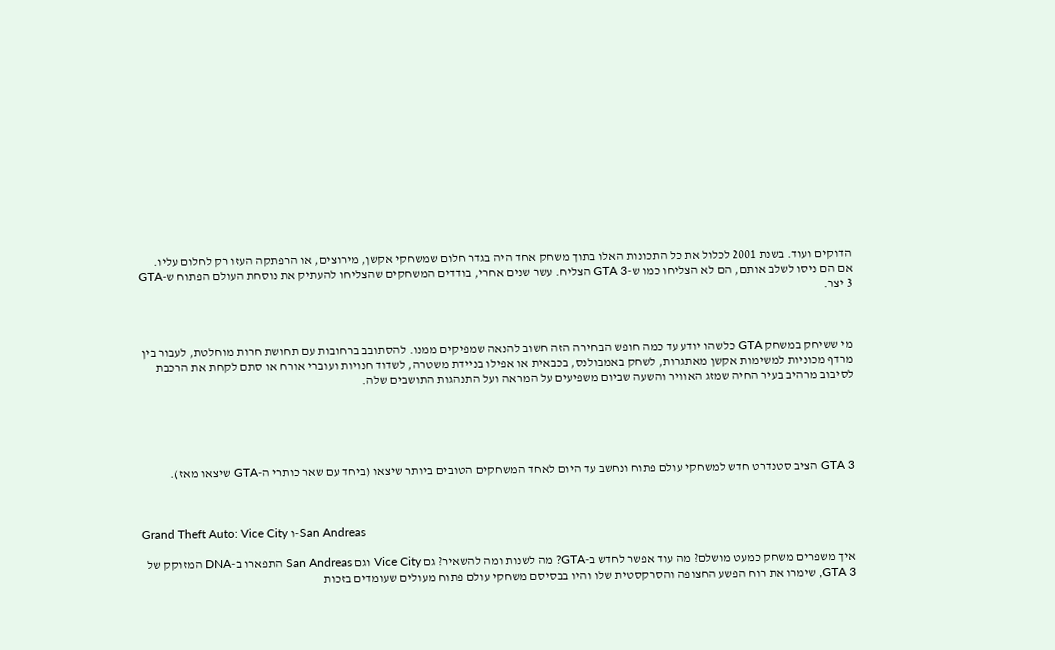הדוקים ועוד. בשנת 2001 לכלול את כל התכונות האלו בתוך משחק אחד היה בגדר חלום שמשחקי אקשן, מירוצים, או הרפתקה העזו רק לחלום עליו. אם הם ניסו לשלב אותם, הם לא הצליחו כמו ש-GTA 3 הצליח. עשר שנים אחרי, בודדים המשחקים שהצליחו להעתיק את נוסחת העולם הפתוח ש-GTA 3 יצר.



מי ששיחק במשחק GTA כלשהו יודע עד כמה חופש הבחירה הזה חשוב להנאה שמפיקים ממנו. להסתובב ברחובות עם תחושת חרות מוחלטת, לעבור בין מרדף מכוניות למשימות אקשן מאתגרות, לשחק באמבולנס, בכבאית או אפילו בניידת משטרה, לשדוד חנויות ועוברי אורח או סתם לקחת את הרכבת לסיבוב מרהיב בעיר החיה שמזג האוויר והשעה שביום משפיעים על המראה ועל התנהגות התושבים שלה.





GTA 3 הציב סטנדרט חדש למשחקי עולם פתוח ונחשב עד היום לאחד המשחקים הטובים ביותר שיצאו (ביחד עם שאר כותרי ה-GTA שיצאו מאז).



Grand Theft Auto: Vice City ו-San Andreas

איך משפרים משחק כמעט מושלם? מה עוד אפשר לחדש ב-GTA? מה לשנות ומה להשאיר? גם Vice City וגם San Andreas התפארו ב-DNA המזוקק של GTA 3, שימרו את רוח הפשע החצופה והסרקסטית שלו והיו בבסיסם משחקי עולם פתוח מעולים שעומדים בזכות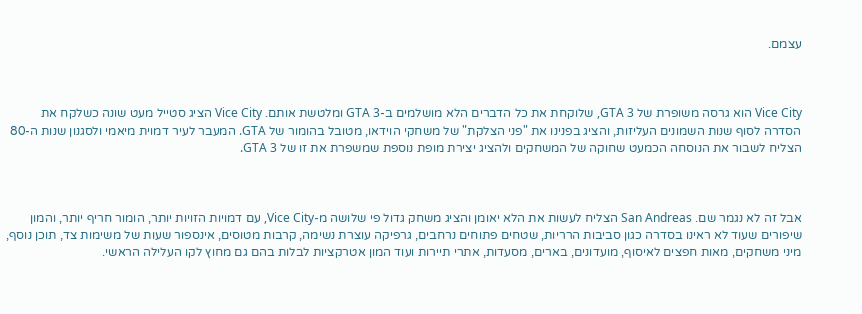עצמם.



Vice City הוא גרסה משופרת של GTA 3, שלוקחת את כל הדברים הלא מושלמים ב-GTA 3 ומלטשת אותם. Vice City הציג סטייל מעט שונה כשלקח את הסדרה לסוף שנות השמונים העליזות, והציג בפנינו את "פני הצלקת" של משחקי הוידאו, מטובל בהומור של GTA. המעבר לעיר דמוית מיאמי ולסגנון שנות ה-80 הצליח לשבור את הנוסחה הכמעט שחוקה של המשחקים ולהציג יצירת מופת נוספת שמשפרת את זו של GTA 3.



אבל זה לא נגמר שם. San Andreas הצליח לעשות את הלא יאומן והציג משחק גדול פי שלושה מ-Vice City, עם דמויות הזויות יותר, הומור חריף יותר, והמון שיפורים שעוד לא ראינו בסדרה כגון סביבות הרריות, שטחים פתוחים נרחבים, גרפיקה עוצרת נשימה, קרבות מטוסים, אינספור שעות של משימות צד, תוכן נוסף, מיני משחקים, מאות חפצים לאיסוף, מועדונים, בארים, מסעדות, אתרי תיירות ועוד המון אטרקציות לבלות בהם גם מחוץ לקו העלילה הראשי.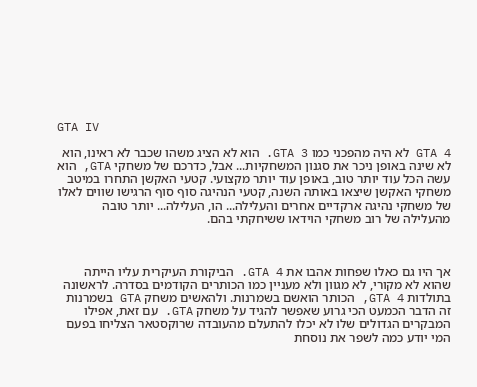GTA IV

GTA 4 לא היה מהפכני כמו GTA 3. הוא לא הציג משהו שכבר לא ראינו, הוא לא שינה באופן ניכר את סגנון המשחקיות... אבל, כדרכם של משחקי GTA, הוא עשה הכל עוד יותר טוב, באופן עוד יותר מקצועי. קטעי האקשן התחרו במיטב משחקי האקשן שיצאו באותה השנה, קטעי הנהיגה סוף סוף הרגישו שווים לאלו של משחקי נהיגה ארקדיים אחרים והעלילה... הו, העלילה... יותר טובה מהעלילה של רוב משחקי הוידאו ששיחקתי בהם.



אך היו גם כאלו שפחות אהבו את GTA 4. הביקורת העיקרית עליו הייתה שהוא לא מקורי, לא מגוון ולא מעניין כמו הכותרים הקודמים בסדרה. לראשונה בתולדות GTA 4, הכותר הואשם בשמרנות. ולהאשים משחק GTA בשמרנות זה הדבר הכמעט הכי גרוע שאפשר להגיד על משחק GTA. עם זאת, אפילו המבקרים הגדולים שלו לא יכלו להתעלם מהעובדה שרוקסטאר הצליחו בפעם המי יודע כמה לשפר את נוסחת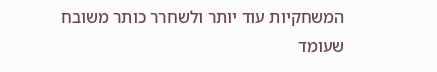המשחקיות עוד יותר ולשחרר כותר משובח שעומד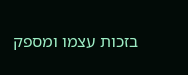בזכות עצמו ומספק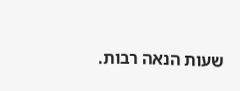שעות הנאה רבות.